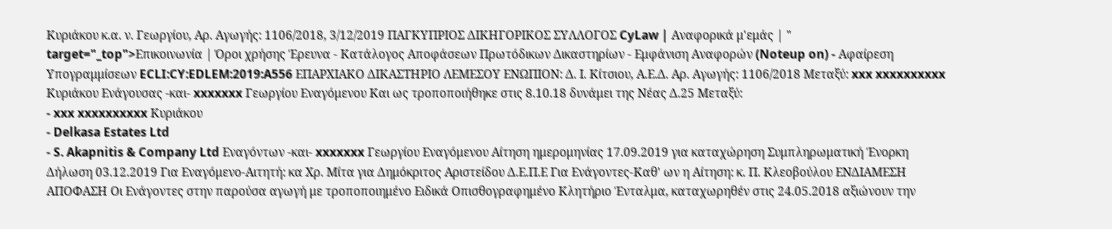Κυριάκου κ.α. ν. Γεωργίου, Αρ. Αγωγής: 1106/2018, 3/12/2019 ΠΑΓΚΥΠΡΙΟΣ ΔΙΚΗΓΟΡΙΚΟΣ ΣΥΛΛΟΓΟΣ CyLaw | Αναφορικά μ'εμάς | " target="_top">Επικοινωνία | Όροι χρήσης Έρευνα - Κατάλογος Αποφάσεων Πρωτόδικων Δικαστηρίων - Εμφάνιση Αναφορών (Noteup on) - Αφαίρεση Υπογραμμίσεων ECLI:CY:EDLEM:2019:A556 ΕΠΑΡΧΙΑΚΟ ΔΙΚΑΣΤΗΡΙΟ ΛΕΜΕΣΟΥ ΕΝΩΠΙΟΝ: Δ. Ι. Κίτσιου, Α.Ε.Δ. Αρ. Αγωγής: 1106/2018 Μεταξύ: xxx xxxxxxxxxx Κυριάκου Ενάγουσας -και- xxxxxxx Γεωργίου Εναγόμενου Και ως τροποποιήθηκε στις 8.10.18 δυνάμει της Νέας Δ.25 Μεταξύ:
- xxx xxxxxxxxxx Κυριάκου
- Delkasa Estates Ltd
- S. Akapnitis & Company Ltd Εναγόντων -και- xxxxxxx Γεωργίου Εναγόμενου Αίτηση ημερομηνίας 17.09.2019 για καταχώρηση Συμπληρωματική Ένορκη Δήλωση 03.12.2019 Για Εναγόμενο-Αιτητή: κα Χρ. Μίτα για Δημόκριτος Αριστείδου Δ.Ε.Π.Ε Για Ενάγοντες-Καθ' ων η Αίτηση: κ. Π. Κλεοβούλου ΕΝΔΙΑΜΕΣΗ ΑΠΟΦΑΣΗ Οι Ενάγοντες στην παρούσα αγωγή με τροποποιημένο Ειδικά Οπισθογραφημένο Κλητήριο Ένταλμα, καταχωρηθέν στις 24.05.2018 αξιώνουν την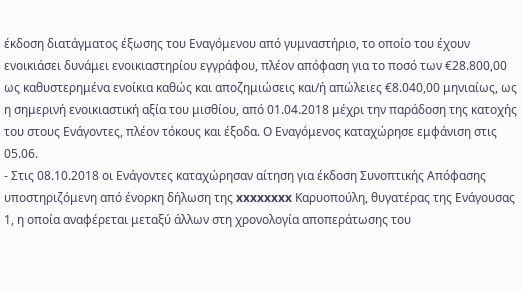έκδοση διατάγματος έξωσης του Εναγόμενου από γυμναστήριο, το οποίο του έχουν ενοικιάσει δυνάμει ενοικιαστηρίου εγγράφου, πλέον απόφαση για το ποσό των €28.800,00 ως καθυστερημένα ενοίκια καθώς και αποζημιώσεις και/ή απώλειες €8.040,00 μηνιαίως, ως η σημερινή ενοικιαστική αξία του μισθίου, από 01.04.2018 μέχρι την παράδοση της κατοχής του στους Ενάγοντες, πλέον τόκους και έξοδα. Ο Εναγόμενος καταχώρησε εμφάνιση στις 05.06.
- Στις 08.10.2018 οι Ενάγοντες καταχώρησαν αίτηση για έκδοση Συνοπτικής Απόφασης υποστηριζόμενη από ένορκη δήλωση της xxxxxxxx Καρυοπούλη, θυγατέρας της Ενάγουσας 1, η οποία αναφέρεται μεταξύ άλλων στη χρονολογία αποπεράτωσης του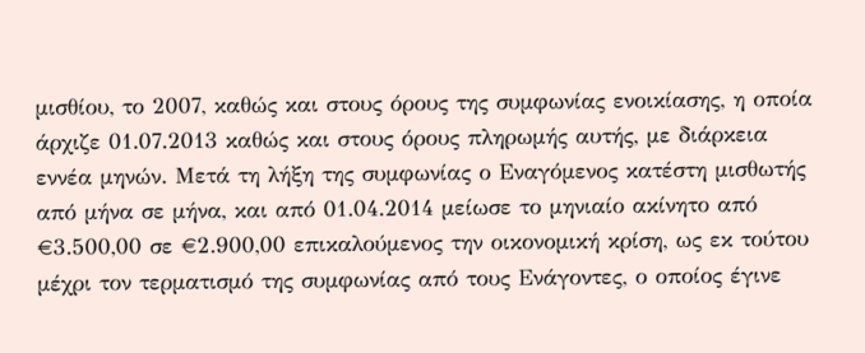μισθίου, το 2007, καθώς και στους όρους της συμφωνίας ενοικίασης, η οποία άρχιζε 01.07.2013 καθώς και στους όρους πληρωμής αυτής, με διάρκεια εννέα μηνών. Μετά τη λήξη της συμφωνίας ο Εναγόμενος κατέστη μισθωτής από μήνα σε μήνα, και από 01.04.2014 μείωσε το μηνιαίο ακίνητο από €3.500,00 σε €2.900,00 επικαλούμενος την οικονομική κρίση, ως εκ τούτου μέχρι τον τερματισμό της συμφωνίας από τους Ενάγοντες, ο οποίος έγινε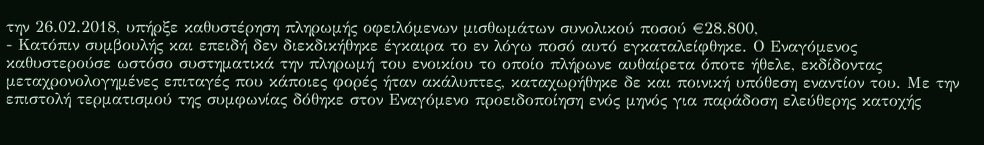την 26.02.2018, υπήρξε καθυστέρηση πληρωμής οφειλόμενων μισθωμάτων συνολικού ποσού €28.800,
- Κατόπιν συμβουλής και επειδή δεν διεκδικήθηκε έγκαιρα το εν λόγω ποσό αυτό εγκαταλείφθηκε. Ο Εναγόμενος καθυστερούσε ωστόσο συστηματικά την πληρωμή του ενοικίου το οποίο πλήρωνε αυθαίρετα όποτε ήθελε, εκδίδοντας μεταχρονολογημένες επιταγές που κάποιες φορές ήταν ακάλυπτες, καταχωρήθηκε δε και ποινική υπόθεση εναντίον του. Με την επιστολή τερματισμού της συμφωνίας δόθηκε στον Εναγόμενο προειδοποίηση ενός μηνός για παράδοση ελεύθερης κατοχής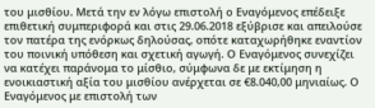του μισθίου. Μετά την εν λόγω επιστολή ο Εναγόμενος επέδειξε επιθετική συμπεριφορά και στις 29.06.2018 εξύβρισε και απειλούσε τον πατέρα της ενόρκως δηλούσας, οπότε καταχωρήθηκε εναντίον του ποινική υπόθεση και σχετική αγωγή. Ο Εναγόμενος συνεχίζει να κατέχει παράνομα το μίσθιο, σύμφωνα δε με εκτίμηση η ενοικιαστική αξία του μισθίου ανέρχεται σε €8.040,00 μηνιαίως. Ο Εναγόμενος με επιστολή των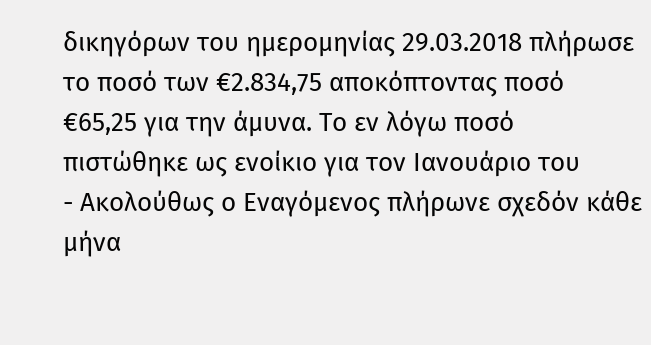δικηγόρων του ημερομηνίας 29.03.2018 πλήρωσε το ποσό των €2.834,75 αποκόπτοντας ποσό €65,25 για την άμυνα. Το εν λόγω ποσό πιστώθηκε ως ενοίκιο για τον Ιανουάριο του
- Ακολούθως ο Εναγόμενος πλήρωνε σχεδόν κάθε μήνα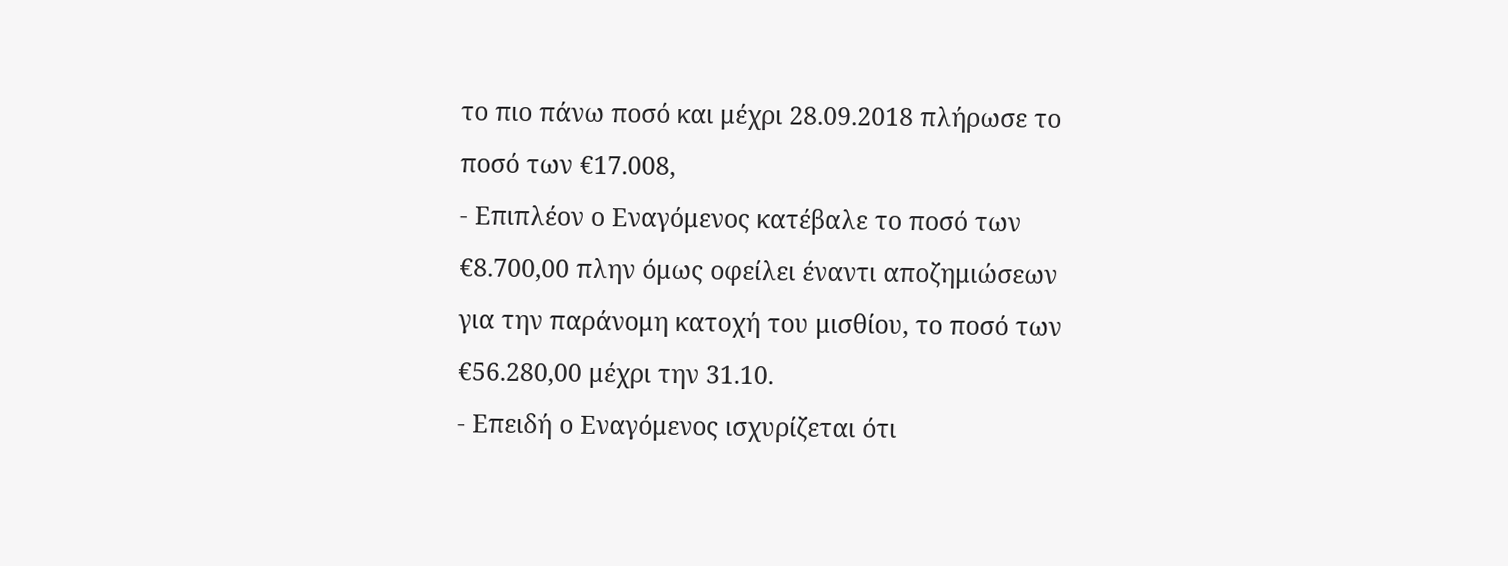το πιο πάνω ποσό και μέχρι 28.09.2018 πλήρωσε το ποσό των €17.008,
- Επιπλέον ο Εναγόμενος κατέβαλε το ποσό των €8.700,00 πλην όμως οφείλει έναντι αποζημιώσεων για την παράνομη κατοχή του μισθίου, το ποσό των €56.280,00 μέχρι την 31.10.
- Επειδή ο Εναγόμενος ισχυρίζεται ότι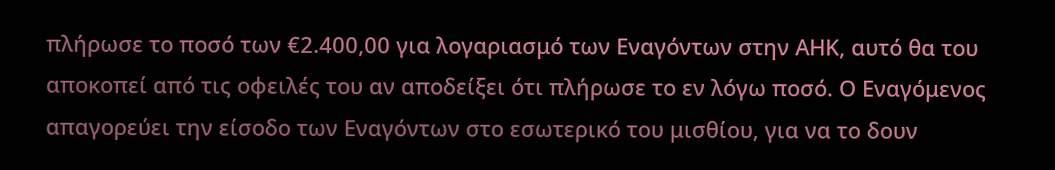πλήρωσε το ποσό των €2.400,00 για λογαριασμό των Εναγόντων στην ΑΗΚ, αυτό θα του αποκοπεί από τις οφειλές του αν αποδείξει ότι πλήρωσε το εν λόγω ποσό. Ο Εναγόμενος απαγορεύει την είσοδο των Εναγόντων στο εσωτερικό του μισθίου, για να το δουν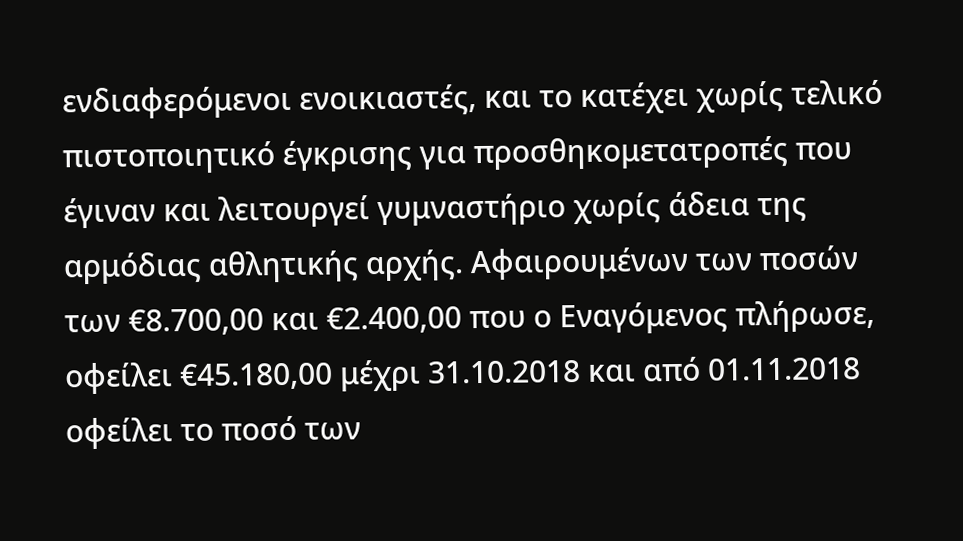ενδιαφερόμενοι ενοικιαστές, και το κατέχει χωρίς τελικό πιστοποιητικό έγκρισης για προσθηκομετατροπές που έγιναν και λειτουργεί γυμναστήριο χωρίς άδεια της αρμόδιας αθλητικής αρχής. Αφαιρουμένων των ποσών των €8.700,00 και €2.400,00 που ο Εναγόμενος πλήρωσε, οφείλει €45.180,00 μέχρι 31.10.2018 και από 01.11.2018 οφείλει το ποσό των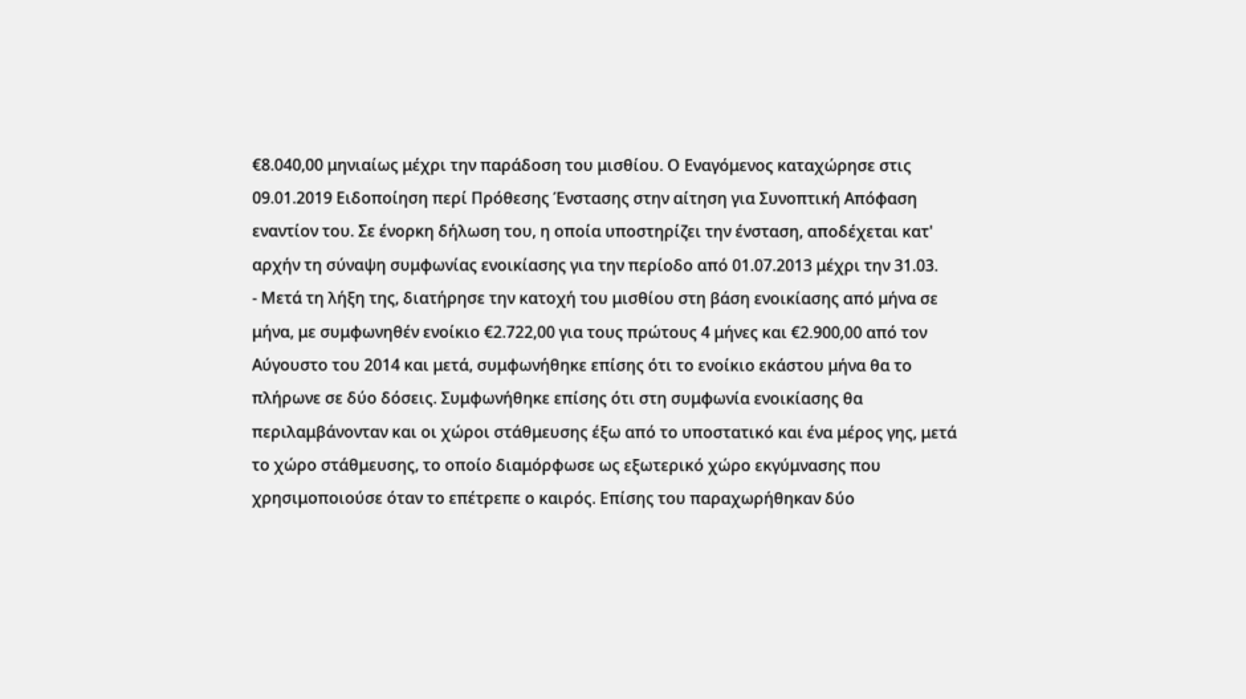€8.040,00 μηνιαίως μέχρι την παράδοση του μισθίου. Ο Εναγόμενος καταχώρησε στις 09.01.2019 Ειδοποίηση περί Πρόθεσης Ένστασης στην αίτηση για Συνοπτική Απόφαση εναντίον του. Σε ένορκη δήλωση του, η οποία υποστηρίζει την ένσταση, αποδέχεται κατ' αρχήν τη σύναψη συμφωνίας ενοικίασης για την περίοδο από 01.07.2013 μέχρι την 31.03.
- Μετά τη λήξη της, διατήρησε την κατοχή του μισθίου στη βάση ενοικίασης από μήνα σε μήνα, με συμφωνηθέν ενοίκιο €2.722,00 για τους πρώτους 4 μήνες και €2.900,00 από τον Αύγουστο του 2014 και μετά, συμφωνήθηκε επίσης ότι το ενοίκιο εκάστου μήνα θα το πλήρωνε σε δύο δόσεις. Συμφωνήθηκε επίσης ότι στη συμφωνία ενοικίασης θα περιλαμβάνονταν και οι χώροι στάθμευσης έξω από το υποστατικό και ένα μέρος γης, μετά το χώρο στάθμευσης, το οποίο διαμόρφωσε ως εξωτερικό χώρο εκγύμνασης που χρησιμοποιούσε όταν το επέτρεπε ο καιρός. Επίσης του παραχωρήθηκαν δύο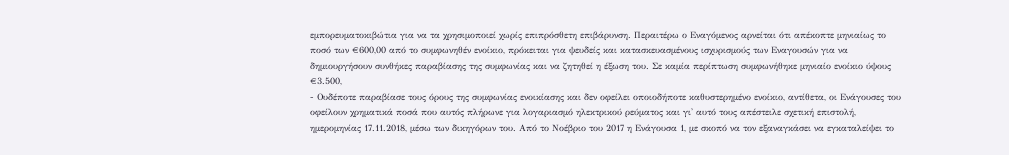εμπορευματοκιβώτια για να τα χρησιμοποιεί χωρίς επιπρόσθετη επιβάρυνση. Περαιτέρω ο Εναγόμενος αρνείται ότι απέκοπτε μηνιαίως το ποσό των €600,00 από το συμφωνηθέν ενοίκιο, πρόκειται για ψευδείς και κατασκευασμένους ισχυρισμούς των Εναγουσών για να δημιουργήσουν συνθήκες παραβίασης της συμφωνίας και να ζητηθεί η έξωση του. Σε καμία περίπτωση συμφωνήθηκε μηνιαίο ενοίκιο ύψους €3.500,
- Ουδέποτε παραβίασε τους όρους της συμφωνίας ενοικίασης και δεν οφείλει οποιοδήποτε καθυστερημένο ενοίκιο, αντίθετα, οι Ενάγουσες του οφείλουν χρηματικά ποσά που αυτός πλήρωνε για λογαριασμό ηλεκτρικού ρεύματος και γι' αυτό τους απέστειλε σχετική επιστολή, ημερομηνίας 17.11.2018, μέσω των δικηγόρων του. Από το Νοέβριο του 2017 η Ενάγουσα 1, με σκοπό να τον εξαναγκάσει να εγκαταλείψει το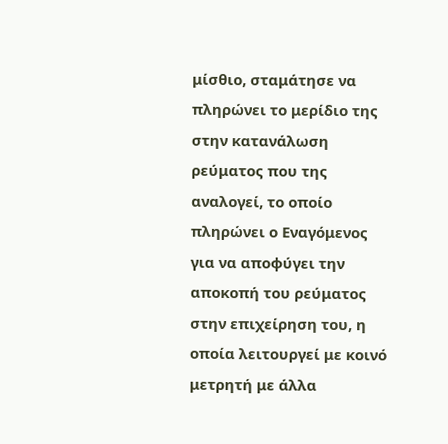μίσθιο, σταμάτησε να πληρώνει το μερίδιο της στην κατανάλωση ρεύματος που της αναλογεί, το οποίο πληρώνει ο Εναγόμενος για να αποφύγει την αποκοπή του ρεύματος στην επιχείρηση του, η οποία λειτουργεί με κοινό μετρητή με άλλα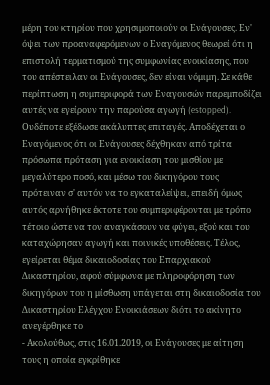μέρη του κτηρίου που χρησιμοποιούν οι Ενάγουσες. Εν' όψει των προαναφερόμενων ο Εναγόμενος θεωρεί ότι η επιστολή τερματισμού της συμφωνίας ενοικίασης, που του απέστειλαν οι Ενάγουσες, δεν είναι νόμιμη. Σε κάθε περίπτωση η συμπεριφορά των Εναγουσών παρεμποδίζει αυτές να εγείρουν την παρούσα αγωγή (estopped). Ουδέποτε εξέδωσε ακάλυπτες επιταγές. Αποδέχεται ο Εναγόμενος ότι οι Ενάγουσες δέχθηκαν από τρίτα πρόσωπα πρόταση για ενοικίαση του μισθίου με μεγαλύτερο ποσό, και μέσω του δικηγόρου τους πρότειναν σ' αυτόν να το εγκαταλείψει, επειδή όμως αυτός αρνήθηκε έκτοτε του συμπεριφέρονται με τρόπο τέτοιο ώστε να τον αναγκάσουν να φύγει, εξού και του καταχώρησαν αγωγή και ποινικές υποθέσεις. Τέλος, εγείρεται θέμα δικαιοδοσίας του Επαρχιακού Δικαστηρίου, αφού σύμφωνα με πληροφόρηση των δικηγόρων του η μίσθωση υπάγεται στη δικαιοδοσία του Δικαστηρίου Ελέγχου Ενοικιάσεων διότι το ακίνητο ανεγέρθηκε το
- Ακολούθως, στις 16.01.2019, οι Ενάγουσες με αίτηση τους η οποία εγκρίθηκε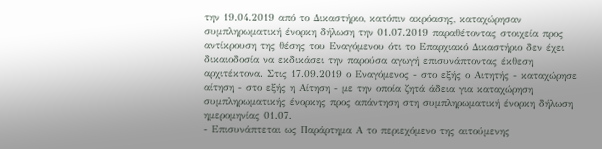την 19.04.2019 από το Δικαστήριο, κατόπιν ακρόασης, καταχώρησαν συμπληρωματική ένορκη δήλωση την 01.07.2019 παραθέτοντας στοιχεία προς αντίκρουση της θέσης του Εναγόμενου ότι το Επαρχιακό Δικαστήριο δεν έχει δικαιοδοσία να εκδικάσει την παρούσα αγωγή επισυνάπτοντας έκθεση αρχιτέκτονα. Στις 17.09.2019 ο Εναγόμενος - στο εξής ο Αιτητής - καταχώρησε αίτηση - στο εξής η Αίτηση - με την οποία ζητά άδεια για καταχώρηση συμπληρωματικής ένορκης προς απάντηση στη συμπληρωματική ένορκη δήλωση ημερομηνίας 01.07.
- Επισυνάπτεται ως Παράρτημα Α το περιεχόμενο της αιτούμενης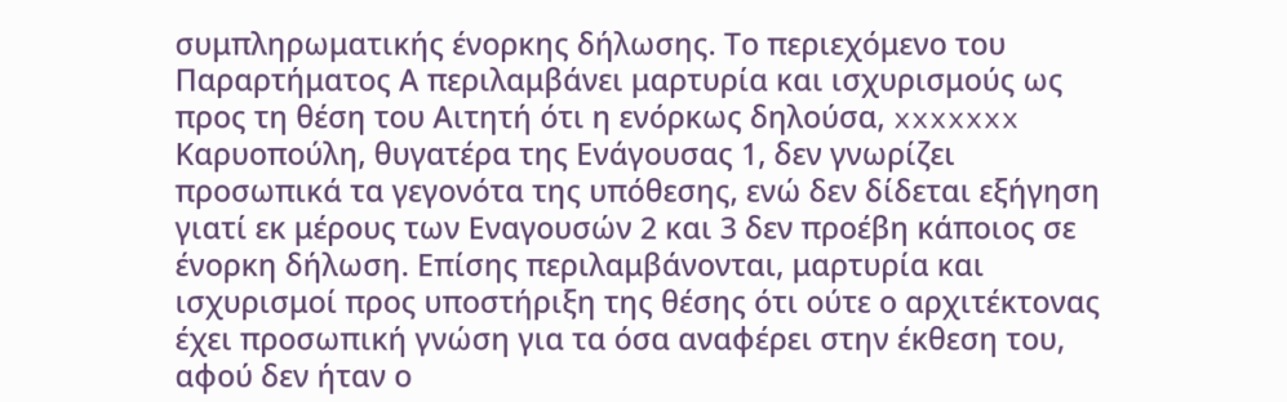συμπληρωματικής ένορκης δήλωσης. Το περιεχόμενο του Παραρτήματος Α περιλαμβάνει μαρτυρία και ισχυρισμούς ως προς τη θέση του Αιτητή ότι η ενόρκως δηλούσα, xxxxxxx Καρυοπούλη, θυγατέρα της Ενάγουσας 1, δεν γνωρίζει προσωπικά τα γεγονότα της υπόθεσης, ενώ δεν δίδεται εξήγηση γιατί εκ μέρους των Εναγουσών 2 και 3 δεν προέβη κάποιος σε ένορκη δήλωση. Επίσης περιλαμβάνονται, μαρτυρία και ισχυρισμοί προς υποστήριξη της θέσης ότι ούτε ο αρχιτέκτονας έχει προσωπική γνώση για τα όσα αναφέρει στην έκθεση του, αφού δεν ήταν ο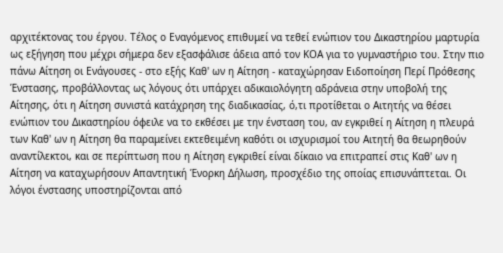αρχιτέκτονας του έργου. Τέλος ο Εναγόμενος επιθυμεί να τεθεί ενώπιον του Δικαστηρίου μαρτυρία ως εξήγηση που μέχρι σήμερα δεν εξασφάλισε άδεια από τον ΚΟΑ για το γυμναστήριο του. Στην πιο πάνω Αίτηση οι Ενάγουσες - στο εξής Καθ' ων η Αίτηση - καταχώρησαν Ειδοποίηση Περί Πρόθεσης Ένστασης, προβάλλοντας ως λόγους ότι υπάρχει αδικαιολόγητη αδράνεια στην υποβολή της Αίτησης, ότι η Αίτηση συνιστά κατάχρηση της διαδικασίας, ό,τι προτίθεται ο Αιτητής να θέσει ενώπιον του Δικαστηρίου όφειλε να το εκθέσει με την ένσταση του, αν εγκριθεί η Αίτηση η πλευρά των Καθ' ων η Αίτηση θα παραμείνει εκτεθειμένη καθότι οι ισχυρισμοί του Αιτητή θα θεωρηθούν αναντίλεκτοι, και σε περίπτωση που η Αίτηση εγκριθεί είναι δίκαιο να επιτραπεί στις Καθ' ων η Αίτηση να καταχωρήσουν Απαντητική Ένορκη Δήλωση, προσχέδιο της οποίας επισυνάπτεται. Οι λόγοι ένστασης υποστηρίζονται από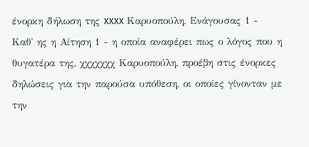ένορκη δήλωση της xxxx Καρυοπούλη, Ενάγουσας 1 - Καθ' ης η Αίτηση 1 - η οποία αναφέρει πως ο λόγος που η θυγατέρα της, χχχχχχχ Καρυοπούλη, προέβη στις ένορκες δηλώσεις για την παρούσα υπόθεση, οι οποίες γίνονταν με την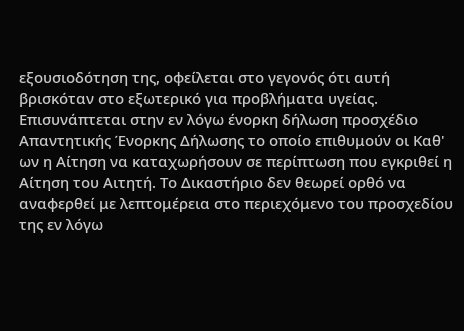εξουσιοδότηση της, οφείλεται στο γεγονός ότι αυτή βρισκόταν στο εξωτερικό για προβλήματα υγείας. Επισυνάπτεται στην εν λόγω ένορκη δήλωση προσχέδιο Απαντητικής Ένορκης Δήλωσης το οποίο επιθυμούν οι Καθ' ων η Αίτηση να καταχωρήσουν σε περίπτωση που εγκριθεί η Αίτηση του Αιτητή. Το Δικαστήριο δεν θεωρεί ορθό να αναφερθεί με λεπτομέρεια στο περιεχόμενο του προσχεδίου της εν λόγω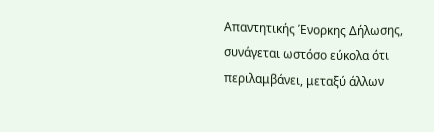Απαντητικής Ένορκης Δήλωσης, συνάγεται ωστόσο εύκολα ότι περιλαμβάνει, μεταξύ άλλων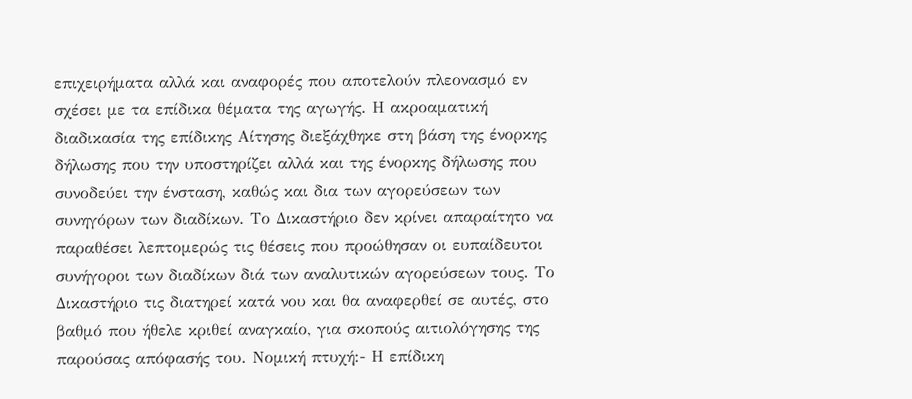επιχειρήματα αλλά και αναφορές που αποτελούν πλεονασμό εν σχέσει με τα επίδικα θέματα της αγωγής. Η ακροαματική διαδικασία της επίδικης Αίτησης διεξάχθηκε στη βάση της ένορκης δήλωσης που την υποστηρίζει αλλά και της ένορκης δήλωσης που συνοδεύει την ένσταση, καθώς και δια των αγορεύσεων των συνηγόρων των διαδίκων. Το Δικαστήριο δεν κρίνει απαραίτητο να παραθέσει λεπτομερώς τις θέσεις που προώθησαν οι ευπαίδευτοι συνήγοροι των διαδίκων διά των αναλυτικών αγορεύσεων τους. Το Δικαστήριο τις διατηρεί κατά νου και θα αναφερθεί σε αυτές, στο βαθμό που ήθελε κριθεί αναγκαίο, για σκοπούς αιτιολόγησης της παρούσας απόφασής του. Νομική πτυχή:- Η επίδικη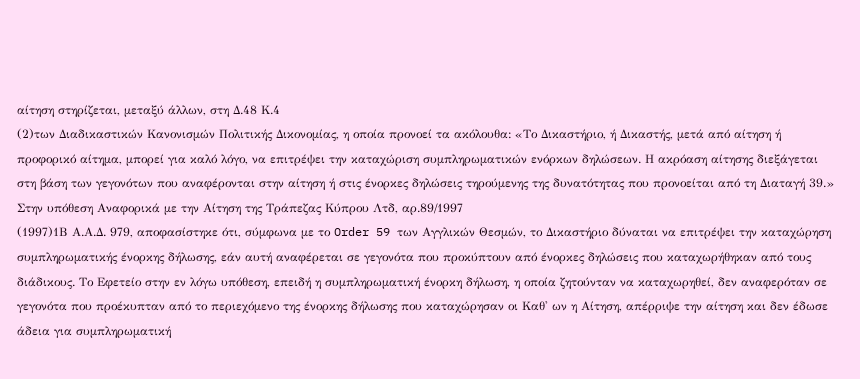αίτηση στηρίζεται, μεταξύ άλλων, στη Δ.48 Κ.4
(2)των Διαδικαστικών Κανονισμών Πολιτικής Δικονομίας, η οποία προνοεί τα ακόλουθα: «Το Δικαστήριο, ή Δικαστής, μετά από αίτηση ή προφορικό αίτημα, μπορεί για καλό λόγο, να επιτρέψει την καταχώριση συμπληρωματικών ενόρκων δηλώσεων. Η ακρόαση αίτησης διεξάγεται στη βάση των γεγονότων που αναφέρονται στην αίτηση ή στις ένορκες δηλώσεις τηρούμενης της δυνατότητας που προνοείται από τη Διαταγή 39.» Στην υπόθεση Αναφορικά με την Αίτηση της Τράπεζας Κύπρου Λτδ, αρ.89/1997
(1997)1Β Α.Α.Δ. 979, αποφασίστηκε ότι, σύμφωνα με το Order 59 των Αγγλικών Θεσμών, το Δικαστήριο δύναται να επιτρέψει την καταχώρηση συμπληρωματικής ένορκης δήλωσης, εάν αυτή αναφέρεται σε γεγονότα που προκύπτουν από ένορκες δηλώσεις που καταχωρήθηκαν από τους διάδικους. Το Εφετείο στην εν λόγω υπόθεση, επειδή η συμπληρωματική ένορκη δήλωση, η οποία ζητούνταν να καταχωρηθεί, δεν αναφερόταν σε γεγονότα που προέκυπταν από το περιεχόμενο της ένορκης δήλωσης που καταχώρησαν οι Καθ' ων η Αίτηση, απέρριψε την αίτηση και δεν έδωσε άδεια για συμπληρωματική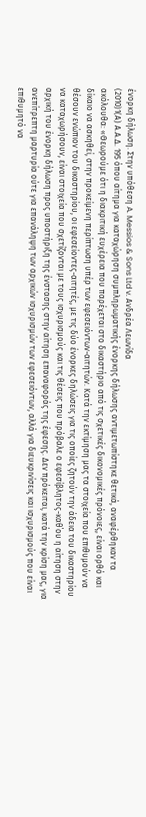ένορκη δήλωση. Στην υπόθεση A. Messios & Sons Ltd v. Ανδρέα Λεωνίδα
(2010)1(Α) Α.Α.Δ. 195 όπου αίτημα για καταχώρηση συμπληρωματικής ένορκης δήλωσης αντιμετωπίστηκε θετικά, αναφέρθηκαν τα ακόλουθα: «Θεωρούμε ότι η διακριτική ευχέρεια που παρέχεται στο δικαστήριο από τις σχετικές δικονομικές πρόνοιες, είναι ορθό και δίκαιο να ασκηθεί, στην προκείμενη περίπτωση υπέρ των εφεσειόντων-αιτητών. Κατά την εκτίμηση μας τα στοιχεία που επιθυμούν να θέσουν ενώπιον του δικαστηρίου, οι εφεσείοντες-αιτητές, με τις δύο ένορκες δηλώσεις για τις οποίες ζητούν την άδεια του δικαστηρίου να καταχωρήσουν, είναι στοιχεία που σχετίζονται με τους ισχυρισμούς και τις θέσεις που πρόβαλε ο εφεσίβλητος-καθ΄ου η αίτηση στην αρχική του ένορκη δήλωση προς υποστήριξη της ένστασης στην αίτηση επαναφοράς της έφεσης. Δεν πρόκειται, κατά την κρίση μας, για ανεπίτρεπτη μαρτυρία ούτε για επανάληψη των αρχικών ισχυρισμών των εφεσειόντων, αλλά για διευκρινίσεις και ισχυρισμούς που είναι επιθυμητό να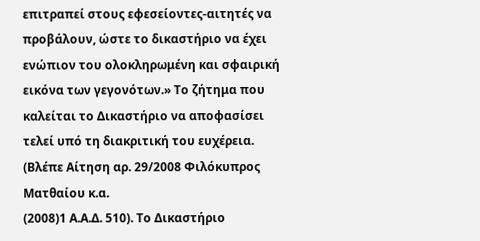επιτραπεί στους εφεσείοντες-αιτητές να προβάλουν, ώστε το δικαστήριο να έχει ενώπιον του ολοκληρωμένη και σφαιρική εικόνα των γεγονότων.» Το ζήτημα που καλείται το Δικαστήριο να αποφασίσει τελεί υπό τη διακριτική του ευχέρεια. (Βλέπε Αίτηση αρ. 29/2008 Φιλόκυπρος Ματθαίου κ.α.
(2008)1 Α.Α.Δ. 510). Το Δικαστήριο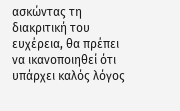ασκώντας τη διακριτική του ευχέρεια, θα πρέπει να ικανοποιηθεί ότι υπάρχει καλός λόγος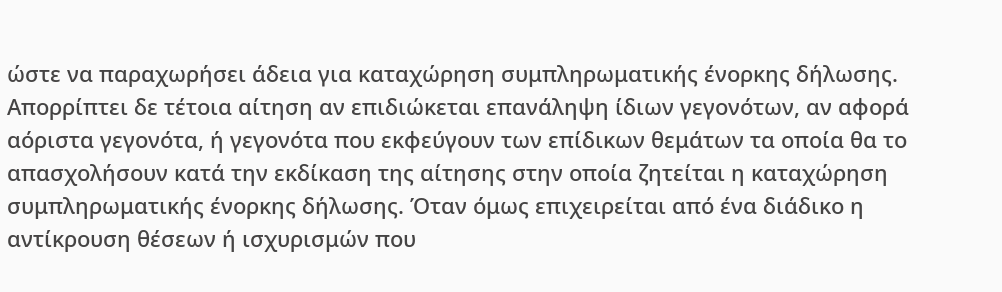ώστε να παραχωρήσει άδεια για καταχώρηση συμπληρωματικής ένορκης δήλωσης. Απορρίπτει δε τέτοια αίτηση αν επιδιώκεται επανάληψη ίδιων γεγονότων, αν αφορά αόριστα γεγονότα, ή γεγονότα που εκφεύγουν των επίδικων θεμάτων τα οποία θα το απασχολήσουν κατά την εκδίκαση της αίτησης στην οποία ζητείται η καταχώρηση συμπληρωματικής ένορκης δήλωσης. Όταν όμως επιχειρείται από ένα διάδικο η αντίκρουση θέσεων ή ισχυρισμών που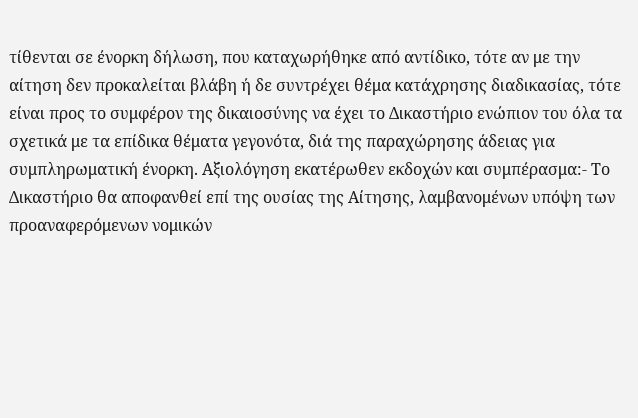τίθενται σε ένορκη δήλωση, που καταχωρήθηκε από αντίδικο, τότε αν με την αίτηση δεν προκαλείται βλάβη ή δε συντρέχει θέμα κατάχρησης διαδικασίας, τότε είναι προς το συμφέρον της δικαιοσύνης να έχει το Δικαστήριο ενώπιον του όλα τα σχετικά με τα επίδικα θέματα γεγονότα, διά της παραχώρησης άδειας για συμπληρωματική ένορκη. Αξιολόγηση εκατέρωθεν εκδοχών και συμπέρασμα:- Το Δικαστήριο θα αποφανθεί επί της ουσίας της Αίτησης, λαμβανομένων υπόψη των προαναφερόμενων νομικών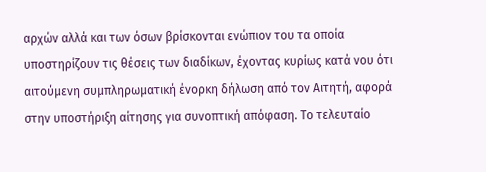αρχών αλλά και των όσων βρίσκονται ενώπιον του τα οποία υποστηρίζουν τις θέσεις των διαδίκων, έχοντας κυρίως κατά νου ότι αιτούμενη συμπληρωματική ένορκη δήλωση από τον Αιτητή, αφορά στην υποστήριξη αίτησης για συνοπτική απόφαση. Το τελευταίο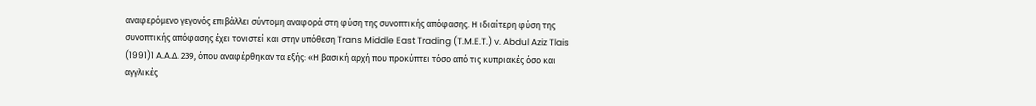αναφερόμενο γεγονός επιβάλλει σύντομη αναφορά στη φύση της συνοπτικής απόφασης. Η ιδιαίτερη φύση της συνοπτικής απόφασης έχει τονιστεί και στην υπόθεση Trans Middle East Trading (T.M.E.T.) v. Abdul Aziz Tlais
(1991)1 A.A.Δ. 239, όπου αναφέρθηκαν τα εξής: «Η βασική αρχή που προκύπτει τόσο από τις κυπριακές όσο και αγγλικές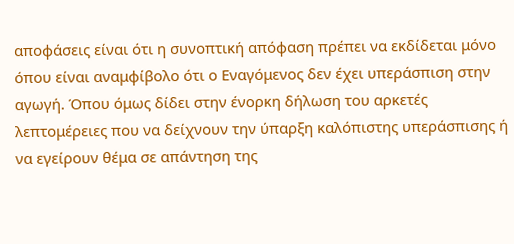αποφάσεις είναι ότι η συνοπτική απόφαση πρέπει να εκδίδεται μόνο όπου είναι αναμφίβολο ότι ο Εναγόμενος δεν έχει υπεράσπιση στην αγωγή. Όπου όμως δίδει στην ένορκη δήλωση του αρκετές λεπτομέρειες που να δείχνουν την ύπαρξη καλόπιστης υπεράσπισης ή να εγείρουν θέμα σε απάντηση της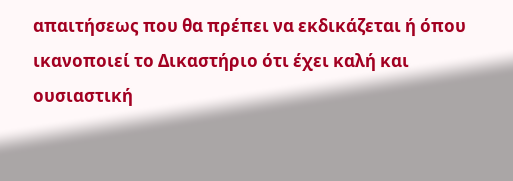απαιτήσεως που θα πρέπει να εκδικάζεται ή όπου ικανοποιεί το Δικαστήριο ότι έχει καλή και ουσιαστική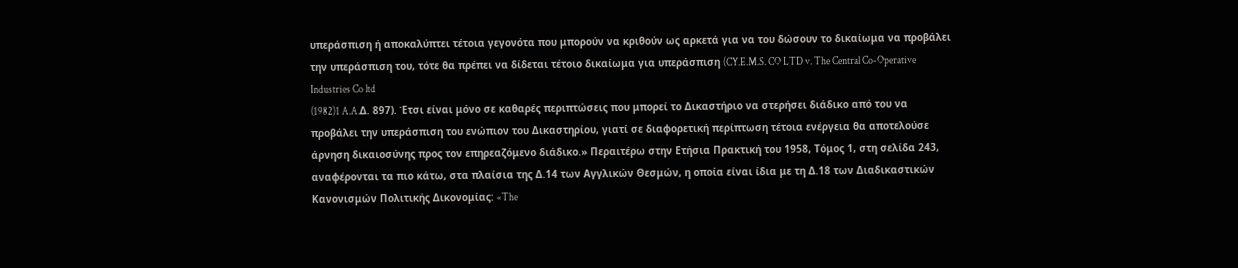υπεράσπιση ή αποκαλύπτει τέτοια γεγονότα που μπορούν να κριθούν ως αρκετά για να του δώσουν το δικαίωμα να προβάλει την υπεράσπιση του, τότε θα πρέπει να δίδεται τέτοιο δικαίωμα για υπεράσπιση (CY.E.M.S. CO LTD v. The Central Co-Operative Industries Co ltd
(1982)1 A.A.Δ. 897). Έτσι είναι μόνο σε καθαρές περιπτώσεις που μπορεί το Δικαστήριο να στερήσει διάδικο από του να προβάλει την υπεράσπιση του ενώπιον του Δικαστηρίου, γιατί σε διαφορετική περίπτωση τέτοια ενέργεια θα αποτελούσε άρνηση δικαιοσύνης προς τον επηρεαζόμενο διάδικο.» Περαιτέρω στην Ετήσια Πρακτική του 1958, Τόμος 1, στη σελίδα 243, αναφέρονται τα πιο κάτω, στα πλαίσια της Δ.14 των Αγγλικών Θεσμών, η οποία είναι ίδια με τη Δ.18 των Διαδικαστικών Κανονισμών Πολιτικής Δικονομίας: «The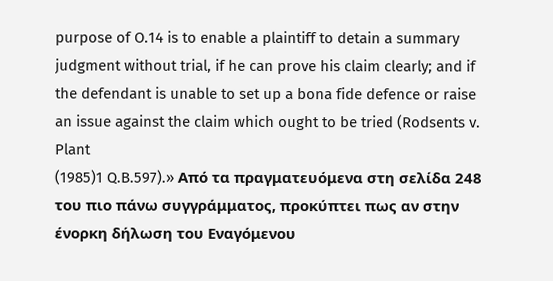purpose of O.14 is to enable a plaintiff to detain a summary judgment without trial, if he can prove his claim clearly; and if the defendant is unable to set up a bona fide defence or raise an issue against the claim which ought to be tried (Rodsents v. Plant
(1985)1 Q.B.597).» Από τα πραγματευόμενα στη σελίδα 248 του πιο πάνω συγγράμματος, προκύπτει πως αν στην ένορκη δήλωση του Εναγόμενου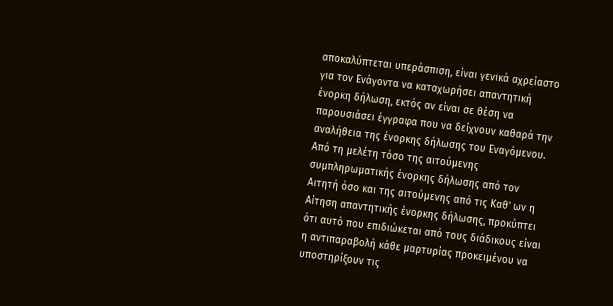αποκαλύπτεται υπεράσπιση, είναι γενικά αχρείαστο για τον Ενάγοντα να καταχωρήσει απαντητική ένορκη δήλωση, εκτός αν είναι σε θέση να παρουσιάσει έγγραφα που να δείχνουν καθαρά την αναλήθεια της ένορκης δήλωσης του Εναγόμενου. Από τη μελέτη τόσο της αιτούμενης συμπληρωματικής ένορκης δήλωσης από τον Αιτητή όσο και της αιτούμενης από τις Καθ' ων η Αίτηση απαντητικής ένορκης δήλωσης, προκύπτει ότι αυτό που επιδιώκεται από τους διάδικους είναι η αντιπαραβολή κάθε μαρτυρίας προκειμένου να υποστηρίξουν τις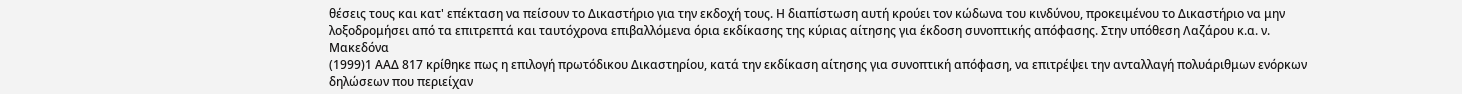θέσεις τους και κατ' επέκταση να πείσουν το Δικαστήριο για την εκδοχή τους. Η διαπίστωση αυτή κρούει τον κώδωνα του κινδύνου, προκειμένου το Δικαστήριο να μην λοξοδρομήσει από τα επιτρεπτά και ταυτόχρονα επιβαλλόμενα όρια εκδίκασης της κύριας αίτησης για έκδοση συνοπτικής απόφασης. Στην υπόθεση Λαζάρου κ.α. ν. Μακεδόνα
(1999)1 ΑΑΔ 817 κρίθηκε πως η επιλογή πρωτόδικου Δικαστηρίου, κατά την εκδίκαση αίτησης για συνοπτική απόφαση, να επιτρέψει την ανταλλαγή πολυάριθμων ενόρκων δηλώσεων που περιείχαν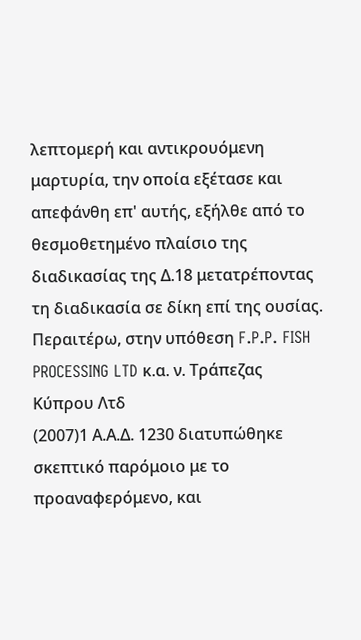λεπτομερή και αντικρουόμενη μαρτυρία, την οποία εξέτασε και απεφάνθη επ' αυτής, εξήλθε από το θεσμοθετημένο πλαίσιο της διαδικασίας της Δ.18 μετατρέποντας τη διαδικασία σε δίκη επί της ουσίας. Περαιτέρω, στην υπόθεση F.P.P. FISH PROCESSING LTD κ.α. ν. Τράπεζας Κύπρου Λτδ
(2007)1 Α.Α.Δ. 1230 διατυπώθηκε σκεπτικό παρόμοιο με το προαναφερόμενο, και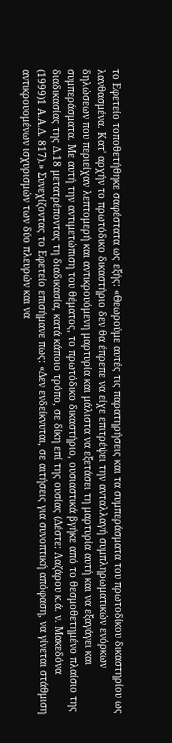το Εφετείο τοποθετήθηκε σαφέστατα ως εξής: «Θεωρούμε αυτές τις παρατηρήσεις και τα συμπεράσματα του πρωτοδίκου δικαστηρίου ως λανθασμένα. Κατ' αρχήν το πρωτόδικο δικαστήριο δεν θα έπρεπε να είχε επιτρέψει την ανταλλαγή συμπληρωματικών ενόρκων δηλώσεων που περιείχαν λεπτομερή και αντικρουόμενη μαρτυρία και μάλιστα να εξετάσει τη μαρτυρία αυτή και να εξαγάγει και συμπεράσματα. Με αυτή την αντιμετώπιση του θέματος, το πρωτόδικο δικαστήριο, ουσιαστικά βγήκε από το θεσμοθετημένο πλαίσιο της διαδικασίας της Δ.18 μετατρέποντας τη διαδικασία, κατά κάποιο τρόπο, σε δίκη επί της ουσίας (Δέστε: Λαζάρου κ.ά. ν. Μακεδόνα
(1999)1 Α.Α.Δ. 817).» Συνεχίζοντας το Εφετείο επισήμανε πως: «Δεν ενδείκνυται, σε αιτήσεις για συνοπτική απόφαση, να γίνεται στάθμιση αντικρουομένων ισχυρισμών των δύο πλευρών και να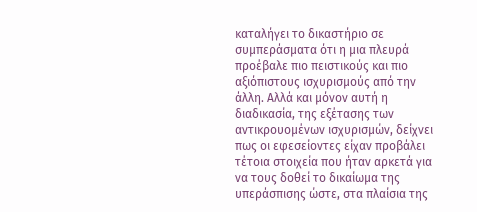καταλήγει το δικαστήριο σε συμπεράσματα ότι η μια πλευρά προέβαλε πιο πειστικούς και πιο αξιόπιστους ισχυρισμούς από την άλλη. Αλλά και μόνον αυτή η διαδικασία, της εξέτασης των αντικρουομένων ισχυρισμών, δείχνει πως οι εφεσείοντες είχαν προβάλει τέτοια στοιχεία που ήταν αρκετά για να τους δοθεί το δικαίωμα της υπεράσπισης ώστε, στα πλαίσια της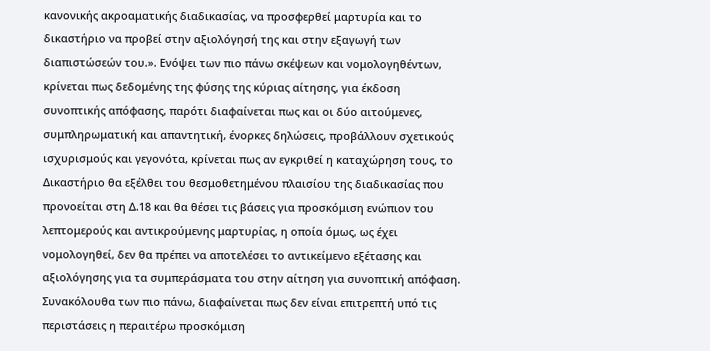κανονικής ακροαματικής διαδικασίας, να προσφερθεί μαρτυρία και το δικαστήριο να προβεί στην αξιολόγησή της και στην εξαγωγή των διαπιστώσεών του.». Ενόψει των πιο πάνω σκέψεων και νομολογηθέντων, κρίνεται πως δεδομένης της φύσης της κύριας αίτησης, για έκδοση συνοπτικής απόφασης, παρότι διαφαίνεται πως και οι δύο αιτούμενες, συμπληρωματική και απαντητική, ένορκες δηλώσεις, προβάλλουν σχετικούς ισχυρισμούς και γεγονότα, κρίνεται πως αν εγκριθεί η καταχώρηση τους, το Δικαστήριο θα εξέλθει του θεσμοθετημένου πλαισίου της διαδικασίας που προνοείται στη Δ.18 και θα θέσει τις βάσεις για προσκόμιση ενώπιον του λεπτομερούς και αντικρούμενης μαρτυρίας, η οποία όμως, ως έχει νομολογηθεί, δεν θα πρέπει να αποτελέσει το αντικείμενο εξέτασης και αξιολόγησης για τα συμπεράσματα του στην αίτηση για συνοπτική απόφαση. Συνακόλουθα των πιο πάνω, διαφαίνεται πως δεν είναι επιτρεπτή υπό τις περιστάσεις η περαιτέρω προσκόμιση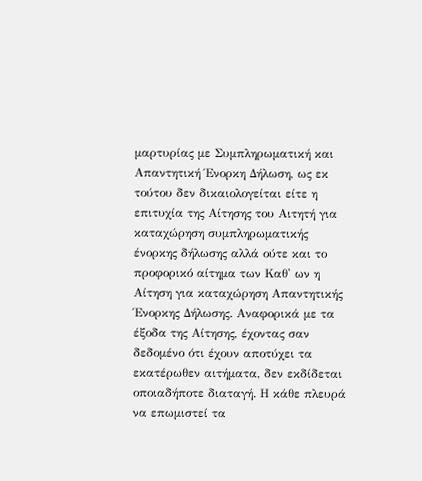μαρτυρίας με Συμπληρωματική και Απαντητική Ένορκη Δήλωση, ως εκ τούτου δεν δικαιολογείται είτε η επιτυχία της Αίτησης του Αιτητή για καταχώρηση συμπληρωματικής ένορκης δήλωσης αλλά ούτε και το προφορικό αίτημα των Καθ' ων η Αίτηση για καταχώρηση Απαντητικής Ένορκης Δήλωσης. Αναφορικά με τα έξοδα της Αίτησης, έχοντας σαν δεδομένο ότι έχουν αποτύχει τα εκατέρωθεν αιτήματα, δεν εκδίδεται οποιαδήποτε διαταγή. Η κάθε πλευρά να επωμιστεί τα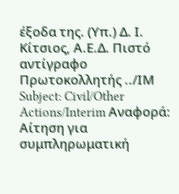έξοδα της. (Υπ.) Δ. Ι. Κίτσιος, Α.Ε.Δ. Πιστό αντίγραφο Πρωτοκολλητής ../ΙΜ Subject: Civil/Other Actions/Interim Αναφορά: Αίτηση για συμπληρωματική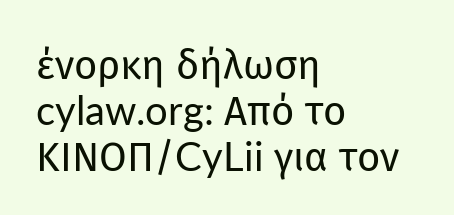ένορκη δήλωση cylaw.org: Από το ΚΙΝOΠ/CyLii για τον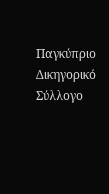Παγκύπριο Δικηγορικό Σύλλογο